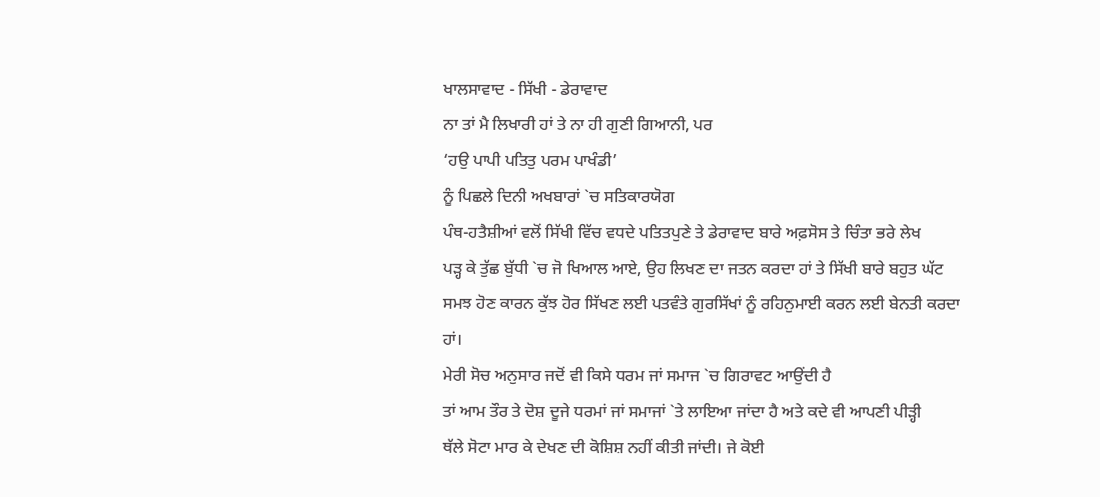ਖਾਲਸਾਵਾਦ - ਸਿੱਖੀ - ਡੇਰਾਵਾਦ
ਨਾ ਤਾਂ ਮੈ ਲਿਖਾਰੀ ਹਾਂ ਤੇ ਨਾ ਹੀ ਗੁਣੀ ਗਿਆਨੀ, ਪਰ
‘ਹਉ ਪਾਪੀ ਪਤਿਤੁ ਪਰਮ ਪਾਖੰਡੀ’
ਨੂੰ ਪਿਛਲੇ ਦਿਨੀ ਅਖਬਾਰਾਂ `ਚ ਸਤਿਕਾਰਯੋਗ
ਪੰਥ-ਹਤੈਸ਼ੀਆਂ ਵਲੋਂ ਸਿੱਖੀ ਵਿੱਚ ਵਧਦੇ ਪਤਿਤਪੁਣੇ ਤੇ ਡੇਰਾਵਾਦ ਬਾਰੇ ਅਫ਼ਸੋਸ ਤੇ ਚਿੰਤਾ ਭਰੇ ਲੇਖ
ਪੜ੍ਹ ਕੇ ਤੁੱਛ ਬੁੱਧੀ `ਚ ਜੋ ਖਿਆਲ ਆਏ, ਉਹ ਲਿਖਣ ਦਾ ਜਤਨ ਕਰਦਾ ਹਾਂ ਤੇ ਸਿੱਖੀ ਬਾਰੇ ਬਹੁਤ ਘੱਟ
ਸਮਝ ਹੋਣ ਕਾਰਨ ਕੁੱਝ ਹੋਰ ਸਿੱਖਣ ਲਈ ਪਤਵੰਤੇ ਗੁਰਸਿੱਖਾਂ ਨੂੰ ਰਹਿਨੁਮਾਈ ਕਰਨ ਲਈ ਬੇਨਤੀ ਕਰਦਾ
ਹਾਂ।
ਮੇਰੀ ਸੋਚ ਅਨੁਸਾਰ ਜਦੋਂ ਵੀ ਕਿਸੇ ਧਰਮ ਜਾਂ ਸਮਾਜ `ਚ ਗਿਰਾਵਟ ਆਉਂਦੀ ਹੈ
ਤਾਂ ਆਮ ਤੌਰ ਤੇ ਦੋਸ਼ ਦੂਜੇ ਧਰਮਾਂ ਜਾਂ ਸਮਾਜਾਂ `ਤੇ ਲਾਇਆ ਜਾਂਦਾ ਹੈ ਅਤੇ ਕਦੇ ਵੀ ਆਪਣੀ ਪੀੜ੍ਹੀ
ਥੱਲੇ ਸੋਟਾ ਮਾਰ ਕੇ ਦੇਖਣ ਦੀ ਕੋਸ਼ਿਸ਼ ਨਹੀਂ ਕੀਤੀ ਜਾਂਦੀ। ਜੇ ਕੋਈ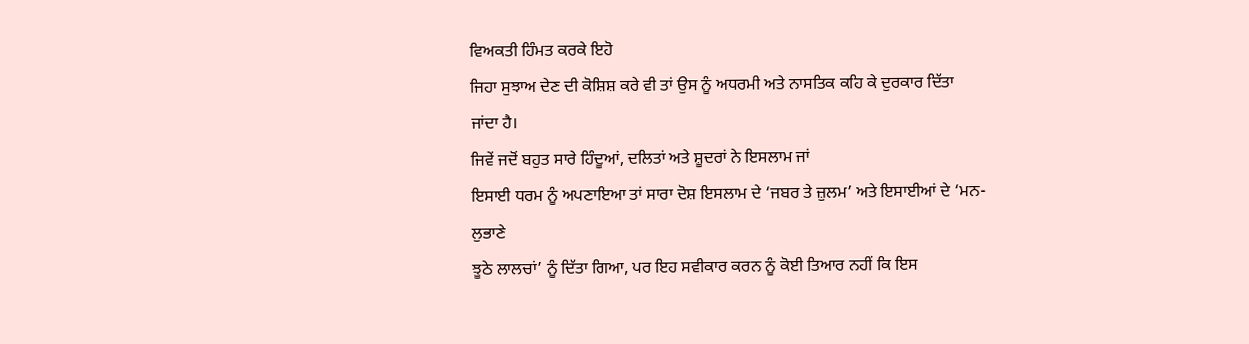ਵਿਅਕਤੀ ਹਿੰਮਤ ਕਰਕੇ ਇਹੋ
ਜਿਹਾ ਸੁਝਾਅ ਦੇਣ ਦੀ ਕੋਸ਼ਿਸ਼ ਕਰੇ ਵੀ ਤਾਂ ਉਸ ਨੂੰ ਅਧਰਮੀ ਅਤੇ ਨਾਸਤਿਕ ਕਹਿ ਕੇ ਦੁਰਕਾਰ ਦਿੱਤਾ
ਜਾਂਦਾ ਹੈ।
ਜਿਵੇਂ ਜਦੋਂ ਬਹੁਤ ਸਾਰੇ ਹਿੰਦੂਆਂ, ਦਲਿਤਾਂ ਅਤੇ ਸ਼ੂਦਰਾਂ ਨੇ ਇਸਲਾਮ ਜਾਂ
ਇਸਾਈ ਧਰਮ ਨੂੰ ਅਪਣਾਇਆ ਤਾਂ ਸਾਰਾ ਦੋਸ਼ ਇਸਲਾਮ ਦੇ ‘ਜਬਰ ਤੇ ਜ਼ੁਲਮ’ ਅਤੇ ਇਸਾਈਆਂ ਦੇ ‘ਮਨ-ਲੁਭਾਣੇ
ਝੂਠੇ ਲਾਲਚਾਂ’ ਨੂੰ ਦਿੱਤਾ ਗਿਆ, ਪਰ ਇਹ ਸਵੀਕਾਰ ਕਰਨ ਨੂੰ ਕੋਈ ਤਿਆਰ ਨਹੀਂ ਕਿ ਇਸ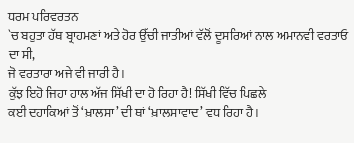ਧਰਮ ਪਰਿਵਰਤਨ
`ਚ ਬਹੁਤਾ ਹੱਥ ਬ੍ਰਾਹਮਣਾਂ ਅਤੇ ਹੋਰ ਉੱਚੀ ਜਾਤੀਆਂ ਵੱਲੋਂ ਦੂਸਰਿਆਂ ਨਾਲ ਅਮਾਨਵੀ ਵਰਤਾਓ ਦਾ ਸੀ,
ਜੋ ਵਰਤਾਰਾ ਅਜੇ ਵੀ ਜਾਰੀ ਹੈ।
ਕੁੱਝ ਇਹੋ ਜਿਹਾ ਹਾਲ ਅੱਜ ਸਿੱਖੀ ਦਾ ਹੋ ਰਿਹਾ ਹੈ! ਸਿੱਖੀ ਵਿੱਚ ਪਿਛਲੇ
ਕਈ ਦਹਾਕਿਆਂ ਤੋਂ ‘ਖ਼ਾਲਸਾ’ ਦੀ ਥਾਂ ‘ਖ਼ਾਲਸਾਵਾਦ’ ਵਧ ਰਿਹਾ ਹੈ।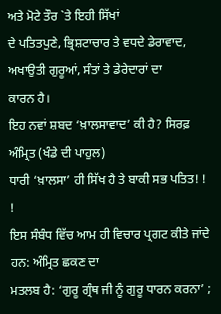ਅਤੇ ਮੋਟੇ ਤੌਰ `ਤੇ ਇਹੀ ਸਿੱਖਾਂ
ਦੇ ਪਤਿਤਪੁਣੇ, ਭ੍ਰਿਸ਼ਟਾਚਾਰ ਤੇ ਵਧਦੇ ਡੇਰਾਵਾਦ, ਅਖਾਉਤੀ ਗੁਰੂਆਂ, ਸੰਤਾਂ ਤੇ ਡੇਰੇਦਾਰਾਂ ਦਾ
ਕਾਰਨ ਹੈ।
ਇਹ ਨਵਾਂ ਸ਼ਬਦ ‘ਖ਼ਾਲਸਾਵਾਦ’ ਕੀ ਹੈ? ਸਿਰਫ਼ ਅੰਮ੍ਰਿਤ (ਖੰਡੇ ਦੀ ਪਾਹੁਲ)
ਧਾਰੀ ‘ਖ਼ਾਲਸਾ’ ਹੀ ਸਿੱਖ ਹੈ ਤੇ ਬਾਕੀ ਸਭ ਪਤਿਤ! ! !
ਇਸ ਸੰਬੰਧ ਵਿੱਚ ਆਮ ਹੀ ਵਿਚਾਰ ਪ੍ਰਗਟ ਕੀਤੇ ਜਾਂਦੇ ਹਨ: ਅੰਮ੍ਰਿਤ ਛਕਣ ਦਾ
ਮਤਲਬ ਹੈ: ‘ਗੁਰੂ ਗ੍ਰੰਥ ਜੀ ਨੂੰ ਗੁਰੂ ਧਾਰਨ ਕਰਨਾ’ ;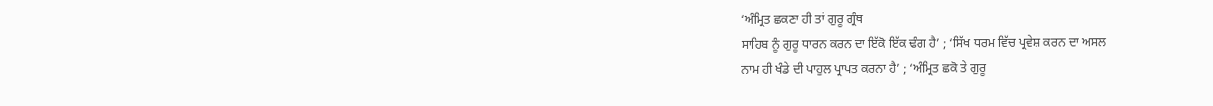‘ਅੰਮ੍ਰਿਤ ਛਕਣਾ ਹੀ ਤਾਂ ਗੁਰੂ ਗ੍ਰੰਥ
ਸਾਹਿਬ ਨੂੰ ਗੁਰੂ ਧਾਰਨ ਕਰਨ ਦਾ ਇੱਕੋ ਇੱਕ ਢੰਗ ਹੈ’ ; ‘ਸਿੱਖ ਧਰਮ ਵਿੱਚ ਪ੍ਰਵੇਸ਼ ਕਰਨ ਦਾ ਅਸਲ
ਨਾਮ ਹੀ ਖੰਡੇ ਦੀ ਪਾਹੁਲ ਪ੍ਰਾਪਤ ਕਰਨਾ ਹੈ’ ; ‘ਅੰਮ੍ਰਿਤ ਛਕੋ ਤੇ ਗੁਰੂ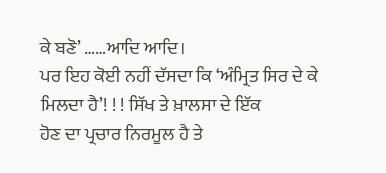ਕੇ ਬਣੋ’ ……ਆਦਿ ਆਦਿ।
ਪਰ ਇਹ ਕੋਈ ਨਹੀਂ ਦੱਸਦਾ ਕਿ ‘ਅੰਮ੍ਰਿਤ ਸਿਰ ਦੇ ਕੇ ਮਿਲਦਾ ਹੈ’! ! ! ਸਿੱਖ ਤੇ ਖ਼ਾਲਸਾ ਦੇ ਇੱਕ
ਹੋਣ ਦਾ ਪ੍ਰਚਾਰ ਨਿਰਮੂਲ ਹੈ ਤੇ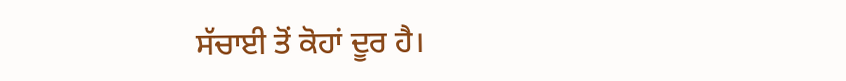ਸੱਚਾਈ ਤੋਂ ਕੋਹਾਂ ਦੂਰ ਹੈ।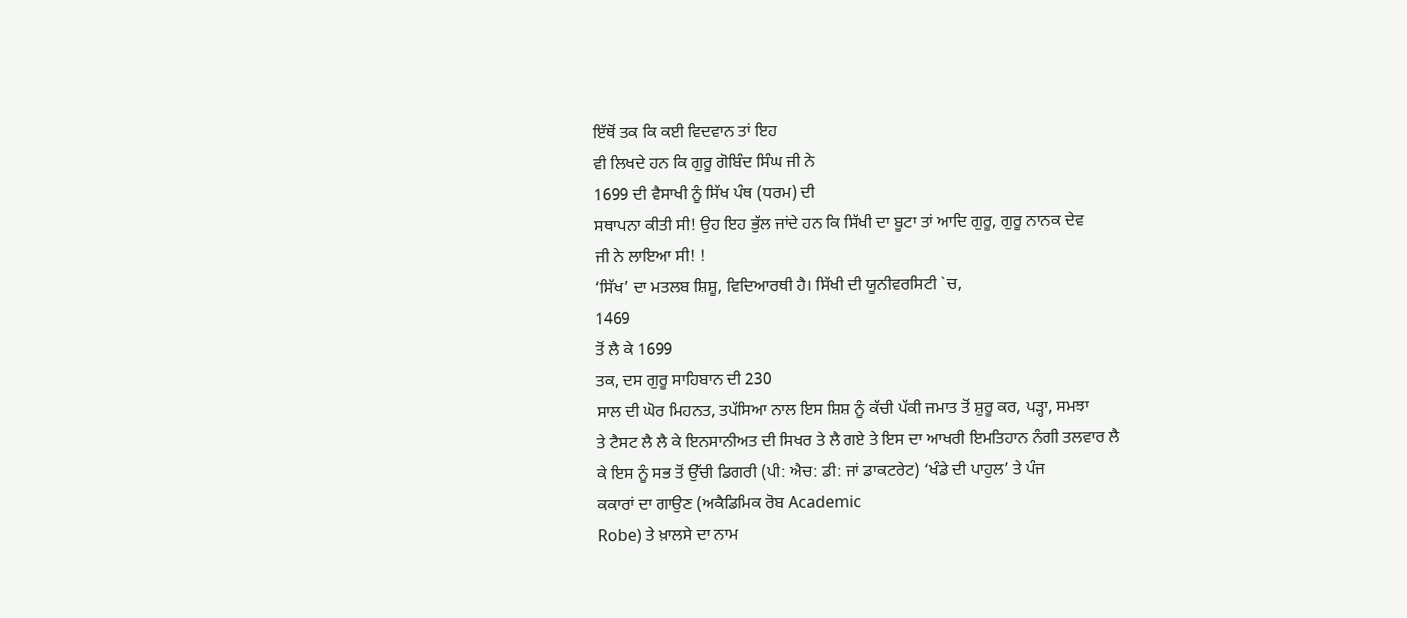ਇੱਥੋਂ ਤਕ ਕਿ ਕਈ ਵਿਦਵਾਨ ਤਾਂ ਇਹ
ਵੀ ਲਿਖਦੇ ਹਨ ਕਿ ਗੁਰੂ ਗੋਬਿੰਦ ਸਿੰਘ ਜੀ ਨੇ
1699 ਦੀ ਵੈਸਾਖੀ ਨੂੰ ਸਿੱਖ ਪੰਥ (ਧਰਮ) ਦੀ
ਸਥਾਪਨਾ ਕੀਤੀ ਸੀ! ਉਹ ਇਹ ਭੁੱਲ ਜਾਂਦੇ ਹਨ ਕਿ ਸਿੱਖੀ ਦਾ ਬੂਟਾ ਤਾਂ ਆਦਿ ਗੁਰੂ, ਗੁਰੂ ਨਾਨਕ ਦੇਵ
ਜੀ ਨੇ ਲਾਇਆ ਸੀ! !
‘ਸਿੱਖ’ ਦਾ ਮਤਲਬ ਸ਼ਿਸ਼ੂ, ਵਿਦਿਆਰਥੀ ਹੈ। ਸਿੱਖੀ ਦੀ ਯੂਨੀਵਰਸਿਟੀ `ਚ,
1469
ਤੋਂ ਲੈ ਕੇ 1699
ਤਕ, ਦਸ ਗੁਰੂ ਸਾਹਿਬਾਨ ਦੀ 230
ਸਾਲ ਦੀ ਘੋਰ ਮਿਹਨਤ, ਤਪੱਸਿਆ ਨਾਲ ਇਸ ਸ਼ਿਸ਼ ਨੂੰ ਕੱਚੀ ਪੱਕੀ ਜਮਾਤ ਤੋਂ ਸ਼ੁਰੂ ਕਰ, ਪੜ੍ਹਾ, ਸਮਝਾ
ਤੇ ਟੈਸਟ ਲੈ ਲੈ ਕੇ ਇਨਸਾਨੀਅਤ ਦੀ ਸਿਖਰ ਤੇ ਲੈ ਗਏ ਤੇ ਇਸ ਦਾ ਆਖਰੀ ਇਮਤਿਹਾਨ ਨੰਗੀ ਤਲਵਾਰ ਲੈ
ਕੇ ਇਸ ਨੂੰ ਸਭ ਤੋਂ ਉੱਚੀ ਡਿਗਰੀ (ਪੀ: ਐਚ: ਡੀ: ਜਾਂ ਡਾਕਟਰੇਟ) ‘ਖੰਡੇ ਦੀ ਪਾਹੁਲ’ ਤੇ ਪੰਜ
ਕਕਾਰਾਂ ਦਾ ਗਾਉਣ (ਅਕੈਡਿਮਿਕ ਰੋਬ Academic
Robe) ਤੇ ਖ਼ਾਲਸੇ ਦਾ ਨਾਮ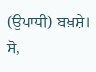(ਉਪਾਧੀ) ਬਖ਼ਸ਼ੇ। ਸੋ,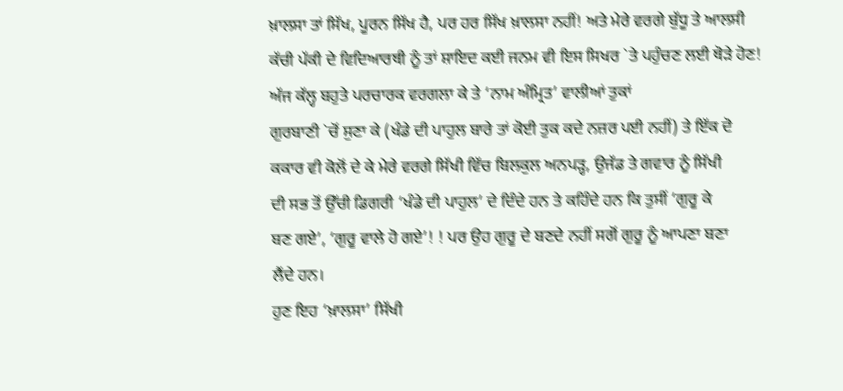ਖ਼ਾਲਸਾ ਤਾਂ ਸਿੱਖ, ਪੂਰਨ ਸਿੱਖ ਹੈ, ਪਰ ਹਰ ਸਿੱਖ ਖ਼ਾਲਸਾ ਨਹੀਂ! ਅਤੇ ਮੇਰੇ ਵਰਗੇ ਬੁੱਧੂ ਤੇ ਆਲਸੀ
ਕੱਚੀ ਪੱਕੀ ਦੇ ਵਿਦਿਆਰਥੀ ਨੂੰ ਤਾਂ ਸ਼ਾਇਦ ਕਈ ਜਨਮ ਵੀ ਇਸ ਸਿਖਰ `ਤੇ ਪਹੁੰਚਣ ਲਈ ਥੋੜੇ ਹੋਣ!
ਅੱਜ ਕੱਲ੍ਹ ਬਹੁਤੇ ਪਰਚਾਰਕ ਵਰਗਲਾ ਕੇ ਤੇ ‘ਨਾਮ ਅੰਮ੍ਰਿਤ’ ਵਾਲੀਆਂ ਤੁਕਾਂ
ਗੁਰਬਾਣੀ `ਚੋਂ ਸੁਣਾ ਕੇ (ਖੰਡੇ ਦੀ ਪਾਹੁਲ ਬਾਰੇ ਤਾਂ ਕੋਈ ਤੁਕ ਕਦੇ ਨਜ਼ਰ ਪਈ ਨਹੀਂ) ਤੇ ਇੱਕ ਦੋ
ਕਕਾਰ ਵੀ ਕੋਲੋਂ ਦੇ ਕੇ ਮੇਰੇ ਵਰਗੇ ਸਿੱਖੀ ਵਿੱਚ ਬਿਲਕੁਲ ਅਨਪੜ੍ਹ, ਉਜੱਡ ਤੇ ਗਵਾਰ ਨੂੰ ਸਿੱਖੀ
ਦੀ ਸਭ ਤੋਂ ਉੱਚੀ ਡਿਗਰੀ ‘ਖੰਡੇ ਦੀ ਪਾਹੁਲ’ ਦੇ ਦਿੰਦੇ ਹਨ ਤੇ ਕਹਿੰਦੇ ਹਨ ਕਿ ਤੁਸੀਂ ‘ਗੁਰੂ ਕੇ
ਬਣ ਗਏ’, ‘ਗੁਰੂ ਵਾਲੇ ਹੋ ਗਏ’! ! ਪਰ ਉਹ ਗੁਰੂ ਦੇ ਬਣਦੇ ਨਹੀਂ ਸਗੋਂ ਗੁਰੂ ਨੂੰ ਆਪਣਾ ਬਣਾ
ਲੈਂਦੇ ਹਨ।
ਹੁਣ ਇਹ ‘ਖ਼ਾਲਸਾ’ ਸਿੱਖੀ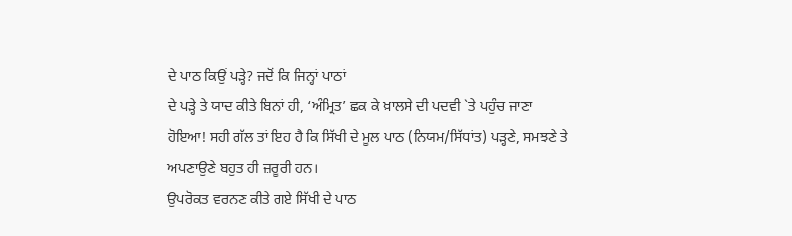ਦੇ ਪਾਠ ਕਿਉਂ ਪੜ੍ਹੇ? ਜਦੋਂ ਕਿ ਜਿਨ੍ਹਾਂ ਪਾਠਾਂ
ਦੇ ਪੜ੍ਹੇ ਤੇ ਯਾਦ ਕੀਤੇ ਬਿਨਾਂ ਹੀ, ‘ਅੰਮ੍ਰਿਤ’ ਛਕ ਕੇ ਖ਼ਾਲਸੇ ਦੀ ਪਦਵੀ `ਤੇ ਪਹੁੰਚ ਜਾਣਾ
ਹੋਇਆ! ਸਹੀ ਗੱਲ ਤਾਂ ਇਹ ਹੈ ਕਿ ਸਿੱਖੀ ਦੇ ਮੂਲ ਪਾਠ (ਨਿਯਮ/ਸਿੱਧਾਂਤ) ਪੜ੍ਹਣੇ, ਸਮਝਣੇ ਤੇ
ਅਪਣਾਉਣੇ ਬਹੁਤ ਹੀ ਜ਼ਰੂਰੀ ਹਨ।
ਉਪਰੋਕਤ ਵਰਨਣ ਕੀਤੇ ਗਏ ਸਿੱਖੀ ਦੇ ਪਾਠ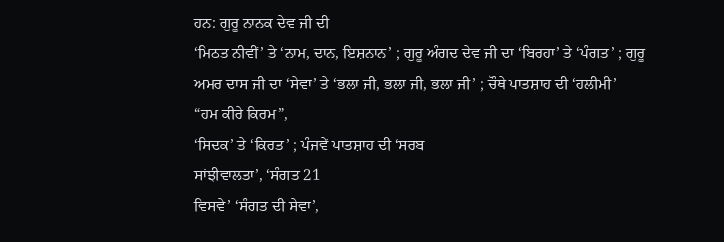ਹਨ: ਗੁਰੂ ਨਾਨਕ ਦੇਵ ਜੀ ਦੀ
‘ਮਿਠਤ ਨੀਵੀਂ’ ਤੇ ‘ਨਾਮ, ਦਾਨ, ਇਸ਼ਨਾਨ’ ; ਗੁਰੂ ਅੰਗਦ ਦੇਵ ਜੀ ਦਾ ‘ਬਿਰਹਾ’ ਤੇ ‘ਪੰਗਤ’ ; ਗੁਰੂ
ਅਮਰ ਦਾਸ ਜੀ ਦਾ ‘ਸੇਵਾ’ ਤੇ ‘ਭਲਾ ਜੀ, ਭਲਾ ਜੀ, ਭਲਾ ਜੀ’ ; ਚੌਥੇ ਪਾਤਸ਼ਾਹ ਦੀ ‘ਹਲੀਮੀ’
“ਹਮ ਕੀਰੇ ਕਿਰਮ”,
‘ਸਿਦਕ’ ਤੇ ‘ਕਿਰਤ’ ; ਪੰਜਵੇਂ ਪਾਤਸ਼ਾਹ ਦੀ ‘ਸਰਬ
ਸਾਂਝੀਵਾਲਤਾ’, ‘ਸੰਗਤ 21
ਵਿਸਵੇ’ ‘ਸੰਗਤ ਦੀ ਸੇਵਾ’,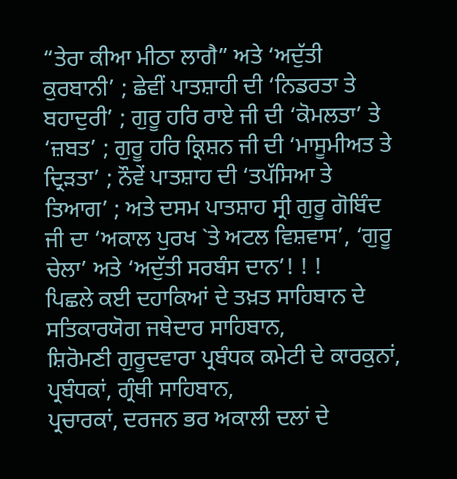“ਤੇਰਾ ਕੀਆ ਮੀਠਾ ਲਾਗੈ” ਅਤੇ ‘ਅਦੁੱਤੀ
ਕੁਰਬਾਨੀ’ ; ਛੇਵੀਂ ਪਾਤਸ਼ਾਹੀ ਦੀ ‘ਨਿਡਰਤਾ ਤੇ ਬਹਾਦੁਰੀ’ ; ਗੁਰੂ ਹਰਿ ਰਾਏ ਜੀ ਦੀ ‘ਕੋਮਲਤਾ’ ਤੇ
‘ਜ਼ਬਤ’ ; ਗੁਰੂ ਹਰਿ ਕ੍ਰਿਸ਼ਨ ਜੀ ਦੀ ‘ਮਾਸੂਮੀਅਤ ਤੇ ਦ੍ਰਿੜਤਾ’ ; ਨੌਵੇਂ ਪਾਤਸ਼ਾਹ ਦੀ ‘ਤਪੱਸਿਆ ਤੇ
ਤਿਆਗ’ ; ਅਤੇ ਦਸਮ ਪਾਤਸ਼ਾਹ ਸ੍ਰੀ ਗੁਰੂ ਗੋਬਿੰਦ ਜੀ ਦਾ ‘ਅਕਾਲ ਪੁਰਖ `ਤੇ ਅਟਲ ਵਿਸ਼ਵਾਸ’, ‘ਗੁਰੂ
ਚੇਲਾ’ ਅਤੇ ‘ਅਦੁੱਤੀ ਸਰਬੰਸ ਦਾਨ’! ! !
ਪਿਛਲੇ ਕਈ ਦਹਾਕਿਆਂ ਦੇ ਤਖ਼ਤ ਸਾਹਿਬਾਨ ਦੇ ਸਤਿਕਾਰਯੋਗ ਜਥੇਦਾਰ ਸਾਹਿਬਾਨ,
ਸ਼ਿਰੋਮਣੀ ਗੁਰੂਦਵਾਰਾ ਪ੍ਰਬੰਧਕ ਕਮੇਟੀ ਦੇ ਕਾਰਕੁਨਾਂ, ਪ੍ਰਬੰਧਕਾਂ, ਗ੍ਰੰਥੀ ਸਾਹਿਬਾਨ,
ਪ੍ਰਚਾਰਕਾਂ, ਦਰਜਨ ਭਰ ਅਕਾਲੀ ਦਲਾਂ ਦੇ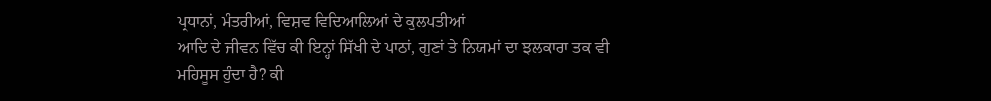ਪ੍ਰਧਾਨਾਂ, ਮੰਤਰੀਆਂ, ਵਿਸ਼ਵ ਵਿਦਿਆਲਿਆਂ ਦੇ ਕੁਲਪਤੀਆਂ
ਆਦਿ ਦੇ ਜੀਵਨ ਵਿੱਚ ਕੀ ਇਨ੍ਹਾਂ ਸਿੱਖੀ ਦੇ ਪਾਠਾਂ, ਗੁਣਾਂ ਤੇ ਨਿਯਮਾਂ ਦਾ ਝਲਕਾਰਾ ਤਕ ਵੀ
ਮਹਿਸੂਸ ਹੁੰਦਾ ਹੈ? ਕੀ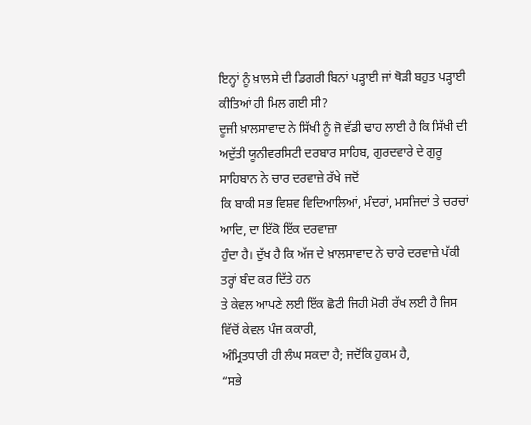ਇਨ੍ਹਾਂ ਨੂੰ ਖ਼ਾਲਸੇ ਦੀ ਡਿਗਰੀ ਬਿਨਾਂ ਪੜ੍ਹਾਈ ਜਾਂ ਥੋੜੀ ਬਹੁਤ ਪੜ੍ਹਾਈ
ਕੀਤਿਆਂ ਹੀ ਮਿਲ ਗਈ ਸੀ?
ਦੂਜੀ ਖ਼ਾਲਸਾਵਾਦ ਨੇ ਸਿੱਖੀ ਨੂੰ ਜੋ ਵੱਡੀ ਢਾਹ ਲਾਈ ਹੈ ਕਿ ਸਿੱਖੀ ਦੀ
ਅਦੁੱਤੀ ਯੂਨੀਵਰਸਿਟੀ ਦਰਬਾਰ ਸਾਹਿਬ, ਗੁਰਦਵਾਰੇ ਦੇ ਗੁਰੂ ਸਾਹਿਬਾਨ ਨੇ ਚਾਰ ਦਰਵਾਜ਼ੇ ਰੱਖੇ ਜਦੋਂ
ਕਿ ਬਾਕੀ ਸਭ ਵਿਸ਼ਵ ਵਿਦਿਆਲਿਆਂ, ਮੰਦਰਾਂ, ਮਸਜਿਦਾਂ ਤੇ ਚਰਚਾਂ ਆਦਿ, ਦਾ ਇੱਕੋ ਇੱਕ ਦਰਵਾਜ਼ਾ
ਹੁੰਦਾ ਹੈ। ਦੁੱਖ ਹੈ ਕਿ ਅੱਜ ਦੇ ਖ਼ਾਲਸਾਵਾਦ ਨੇ ਚਾਰੇ ਦਰਵਾਜ਼ੇ ਪੱਕੀ ਤਰ੍ਹਾਂ ਬੰਦ ਕਰ ਦਿੱਤੇ ਹਨ
ਤੇ ਕੇਵਲ ਆਪਣੇ ਲਈ ਇੱਕ ਛੋਟੀ ਜਿਹੀ ਮੋਰੀ ਰੱਖ ਲਈ ਹੈ ਜਿਸ ਵਿੱਚੋਂ ਕੇਵਲ ਪੰਜ ਕਕਾਰੀ,
ਅੰਮ੍ਰਿਤਧਾਰੀ ਹੀ ਲੰਘ ਸਕਦਾ ਹੈ; ਜਦੋਂਕਿ ਹੁਕਮ ਹੈ,
“ਸਭੇ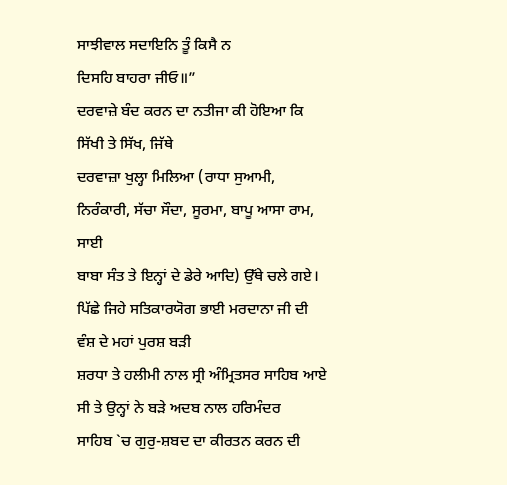ਸਾਝੀਵਾਲ ਸਦਾਇਨਿ ਤੂੰ ਕਿਸੈ ਨ
ਦਿਸਹਿ ਬਾਹਰਾ ਜੀਓ॥”
ਦਰਵਾਜ਼ੇ ਬੰਦ ਕਰਨ ਦਾ ਨਤੀਜਾ ਕੀ ਹੋਇਆ ਕਿ ਸਿੱਖੀ ਤੇ ਸਿੱਖ, ਜਿੱਥੇ
ਦਰਵਾਜ਼ਾ ਖੁਲ੍ਹਾ ਮਿਲਿਆ (ਰਾਧਾ ਸੁਆਮੀ, ਨਿਰੰਕਾਰੀ, ਸੱਚਾ ਸੌਦਾ, ਸੂਰਮਾ, ਬਾਪੂ ਆਸਾ ਰਾਮ, ਸਾਈ
ਬਾਬਾ ਸੰਤ ਤੇ ਇਨ੍ਹਾਂ ਦੇ ਡੇਰੇ ਆਦਿ) ਉੱਥੇ ਚਲੇ ਗਏ।
ਪਿੱਛੇ ਜਿਹੇ ਸਤਿਕਾਰਯੋਗ ਭਾਈ ਮਰਦਾਨਾ ਜੀ ਦੀ ਵੰਸ਼ ਦੇ ਮਹਾਂ ਪੁਰਸ਼ ਬੜੀ
ਸ਼ਰਧਾ ਤੇ ਹਲੀਮੀ ਨਾਲ ਸ੍ਰੀ ਅੰਮ੍ਰਿਤਸਰ ਸਾਹਿਬ ਆਏ ਸੀ ਤੇ ਉਨ੍ਹਾਂ ਨੇ ਬੜੇ ਅਦਬ ਨਾਲ ਹਰਿਮੰਦਰ
ਸਾਹਿਬ `ਚ ਗੁਰੁ-ਸ਼ਬਦ ਦਾ ਕੀਰਤਨ ਕਰਨ ਦੀ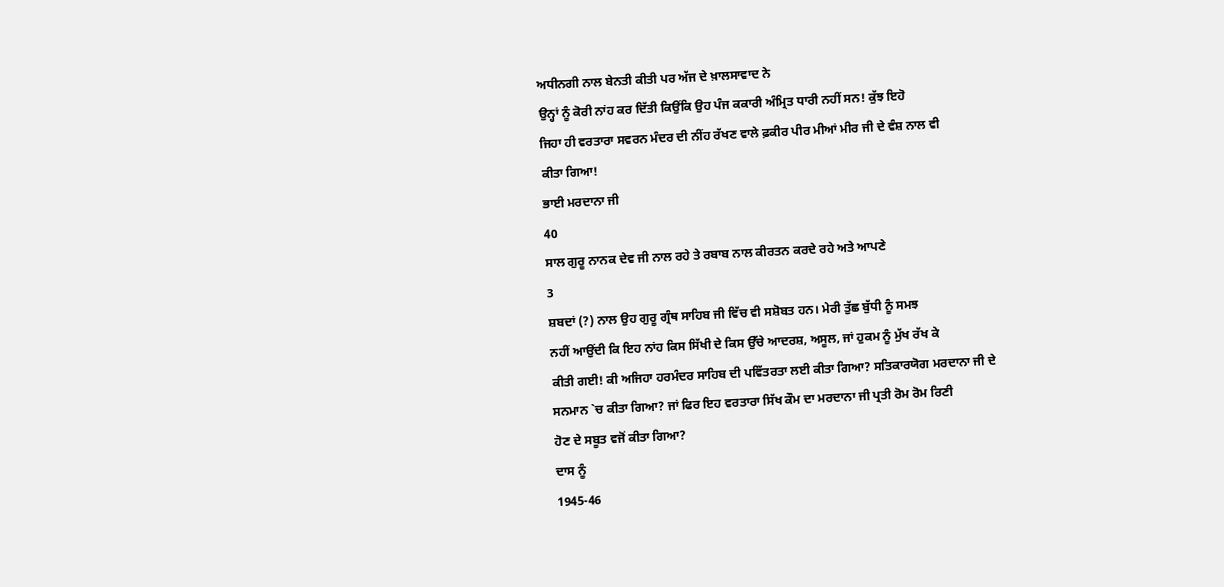ਅਧੀਨਗੀ ਨਾਲ ਬੇਨਤੀ ਕੀਤੀ ਪਰ ਅੱਜ ਦੇ ਖ਼ਾਲਸਾਵਾਦ ਨੇ
ਉਨ੍ਹਾਂ ਨੂੰ ਕੋਰੀ ਨਾਂਹ ਕਰ ਦਿੱਤੀ ਕਿਉਂਕਿ ਉਹ ਪੰਜ ਕਕਾਰੀ ਅੰਮ੍ਰਿਤ ਧਾਰੀ ਨਹੀਂ ਸਨ! ਕੁੱਝ ਇਹੋ
ਜਿਹਾ ਹੀ ਵਰਤਾਰਾ ਸਵਰਨ ਮੰਦਰ ਦੀ ਨੀਂਹ ਰੱਖਣ ਵਾਲੇ ਫ਼ਕੀਰ ਪੀਰ ਮੀਆਂ ਮੀਰ ਜੀ ਦੇ ਵੰਸ਼ ਨਾਲ ਵੀ
ਕੀਤਾ ਗਿਆ!
ਭਾਈ ਮਰਦਾਨਾ ਜੀ
40
ਸਾਲ ਗੁਰੂ ਨਾਨਕ ਦੇਵ ਜੀ ਨਾਲ ਰਹੇ ਤੇ ਰਬਾਬ ਨਾਲ ਕੀਰਤਨ ਕਰਦੇ ਰਹੇ ਅਤੇ ਆਪਣੇ
3
ਸ਼ਬਦਾਂ (?) ਨਾਲ ਉਹ ਗੁਰੂ ਗ੍ਰੰਥ ਸਾਹਿਬ ਜੀ ਵਿੱਚ ਵੀ ਸਸ਼ੋਬਤ ਹਨ। ਮੇਰੀ ਤੁੱਛ ਬੁੱਧੀ ਨੂੰ ਸਮਝ
ਨਹੀਂ ਆਉਂਦੀ ਕਿ ਇਹ ਨਾਂਹ ਕਿਸ ਸਿੱਖੀ ਦੇ ਕਿਸ ਉੱਚੇ ਆਦਰਸ਼, ਅਸੂਲ, ਜਾਂ ਹੁਕਮ ਨੂੰ ਮੁੱਖ ਰੱਖ ਕੇ
ਕੀਤੀ ਗਈ! ਕੀ ਅਜਿਹਾ ਹਰਮੰਦਰ ਸਾਹਿਬ ਦੀ ਪਵਿੱਤਰਤਾ ਲਈ ਕੀਤਾ ਗਿਆ? ਸਤਿਕਾਰਯੋਗ ਮਰਦਾਨਾ ਜੀ ਦੇ
ਸਨਮਾਨ `ਚ ਕੀਤਾ ਗਿਆ? ਜਾਂ ਫਿਰ ਇਹ ਵਰਤਾਰਾ ਸਿੱਖ ਕੌਮ ਦਾ ਮਰਦਾਨਾ ਜੀ ਪ੍ਰਤੀ ਰੋਮ ਰੋਮ ਰਿਣੀ
ਹੋਣ ਦੇ ਸਬੂਤ ਵਜੋਂ ਕੀਤਾ ਗਿਆ?
ਦਾਸ ਨੂੰ
1945-46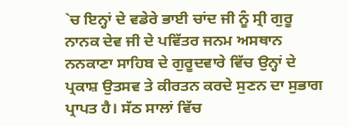`ਚ ਇਨ੍ਹਾਂ ਦੇ ਵਡੇਰੇ ਭਾਈ ਚਾਂਦ ਜੀ ਨੂੰ ਸ੍ਰੀ ਗੁਰੂ ਨਾਨਕ ਦੇਵ ਜੀ ਦੇ ਪਵਿੱਤਰ ਜਨਮ ਅਸਥਾਨ
ਨਨਕਾਣਾ ਸਾਹਿਬ ਦੇ ਗੁਰੂਦਵਾਰੇ ਵਿੱਚ ਉਨ੍ਹਾਂ ਦੇ ਪ੍ਰਕਾਸ਼ ਉਤਸਵ ਤੇ ਕੀਰਤਨ ਕਰਦੇ ਸੁਣਨ ਦਾ ਸੁਭਾਗ
ਪ੍ਰਾਪਤ ਹੈ। ਸੱਠ ਸਾਲਾਂ ਵਿੱਚ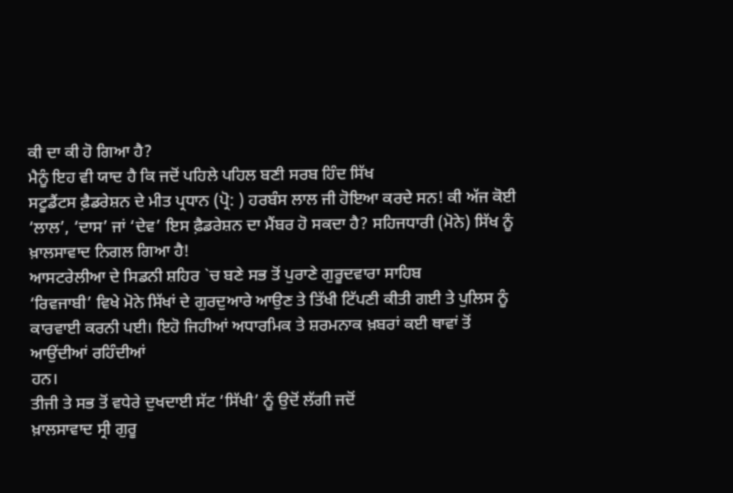ਕੀ ਦਾ ਕੀ ਹੋ ਗਿਆ ਹੈ?
ਮੈਨੂੰ ਇਹ ਵੀ ਯਾਦ ਹੈ ਕਿ ਜਦੋਂ ਪਹਿਲੇ ਪਹਿਲ ਬਣੀ ਸਰਬ ਹਿੰਦ ਸਿੱਖ
ਸਟੂਡੈਂਟਸ ਫ਼ੈਡਰੇਸ਼ਨ ਦੇ ਮੀਤ ਪ੍ਰਧਾਨ (ਪ੍ਰੋ: ) ਹਰਬੰਸ ਲਾਲ ਜੀ ਹੋਇਆ ਕਰਦੇ ਸਨ! ਕੀ ਅੱਜ ਕੋਈ
‘ਲਾਲ’, ‘ਦਾਸ’ ਜਾਂ ‘ਦੇਵ’ ਇਸ ਫ਼ੈਡਰੇਸ਼ਨ ਦਾ ਮੈਂਬਰ ਹੋ ਸਕਦਾ ਹੈ? ਸਹਿਜਧਾਰੀ (ਮੋਨੇ) ਸਿੱਖ ਨੂੰ
ਖ਼ਾਲਸਾਵਾਦ ਨਿਗਲ ਗਿਆ ਹੈ!
ਆਸਟਰੇਲੀਆ ਦੇ ਸਿਡਨੀ ਸ਼ਹਿਰ `ਚ ਬਣੇ ਸਭ ਤੋਂ ਪੁਰਾਣੇ ਗੁਰੂਦਵਾਰਾ ਸਾਹਿਬ
‘ਰਿਵਜਾਬੀ’ ਵਿਖੇ ਮੋਨੇ ਸਿੱਖਾਂ ਦੇ ਗੁਰਦੁਆਰੇ ਆਉਣ ਤੇ ਤਿੱਖੀ ਟਿੱਪਣੀ ਕੀਤੀ ਗਈ ਤੇ ਪੁਲਿਸ ਨੂੰ
ਕਾਰਵਾਈ ਕਰਨੀ ਪਈ। ਇਹੋ ਜਿਹੀਆਂ ਅਧਾਰਮਿਕ ਤੇ ਸ਼ਰਮਨਾਕ ਖ਼ਬਰਾਂ ਕਈ ਥਾਵਾਂ ਤੋਂ ਆਉਂਦੀਆਂ ਰਹਿੰਦੀਆਂ
ਹਨ।
ਤੀਜੀ ਤੇ ਸਭ ਤੋਂ ਵਧੇਰੇ ਦੁਖਦਾਈ ਸੱਟ ‘ਸਿੱਖੀ’ ਨੂੰ ਉਦੋਂ ਲੱਗੀ ਜਦੋਂ
ਖ਼ਾਲਸਾਵਾਦ ਸ੍ਰੀ ਗੁਰੂ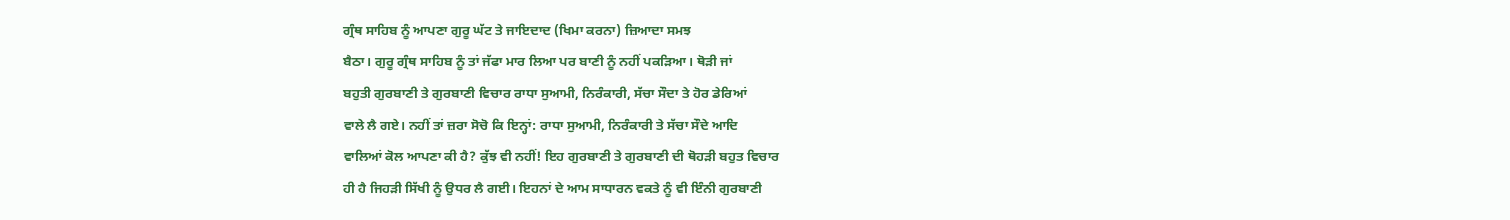ਗ੍ਰੰਥ ਸਾਹਿਬ ਨੂੰ ਆਪਣਾ ਗੁਰੂ ਘੱਟ ਤੇ ਜਾਇਦਾਦ (ਖਿਮਾ ਕਰਨਾ) ਜ਼ਿਆਦਾ ਸਮਝ
ਬੈਠਾ। ਗੁਰੂ ਗ੍ਰੰਥ ਸਾਹਿਬ ਨੂੰ ਤਾਂ ਜੱਫਾ ਮਾਰ ਲਿਆ ਪਰ ਬਾਣੀ ਨੂੰ ਨਹੀਂ ਪਕੜਿਆ। ਥੋੜੀ ਜਾਂ
ਬਹੁਤੀ ਗੁਰਬਾਣੀ ਤੇ ਗੁਰਬਾਣੀ ਵਿਚਾਰ ਰਾਧਾ ਸੁਆਮੀ, ਨਿਰੰਕਾਰੀ, ਸੱਚਾ ਸੌਦਾ ਤੇ ਹੋਰ ਡੇਰਿਆਂ
ਵਾਲੇ ਲੈ ਗਏ। ਨਹੀਂ ਤਾਂ ਜ਼ਰਾ ਸੋਚੋ ਕਿ ਇਨ੍ਹਾਂ: ਰਾਧਾ ਸੁਆਮੀ, ਨਿਰੰਕਾਰੀ ਤੇ ਸੱਚਾ ਸੌਦੇ ਆਦਿ
ਵਾਲਿਆਂ ਕੋਲ ਆਪਣਾ ਕੀ ਹੈ? ਕੁੱਝ ਵੀ ਨਹੀਂ! ਇਹ ਗੁਰਬਾਣੀ ਤੇ ਗੁਰਬਾਣੀ ਦੀ ਥੋਹੜੀ ਬਹੁਤ ਵਿਚਾਰ
ਹੀ ਹੈ ਜਿਹੜੀ ਸਿੱਖੀ ਨੂੰ ਉਧਰ ਲੈ ਗਈ। ਇਹਨਾਂ ਦੇ ਆਮ ਸਾਧਾਰਨ ਵਕਤੇ ਨੂੰ ਵੀ ਇੰਨੀ ਗੁਰਬਾਣੀ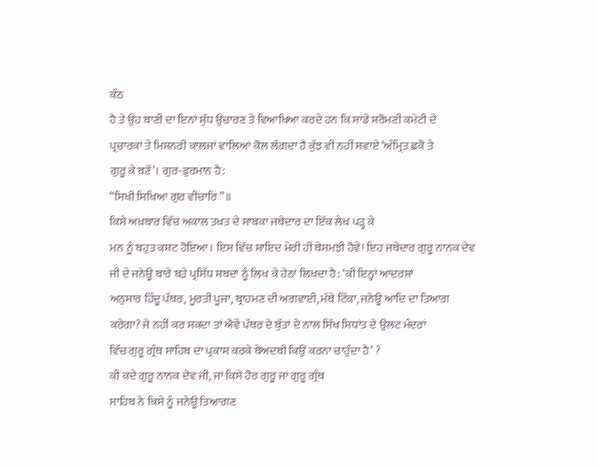ਕੰਠ
ਹੈ ਤੇ ਉਹ ਬਾਣੀ ਦਾ ਇਨਾਂ ਸ਼ੁੱਧ ਉਚਾਰਣ ਤੇ ਵਿਆਖਿਆ ਕਰਦੇ ਹਨ ਕਿ ਸਾਡੇ ਸ਼ਰੋਮਣੀ ਕਮੇਟੀ ਦੇ
ਪ੍ਰਚਾਰਕਾਂ ਤੇ ਮਿਸ਼ਨਰੀ ਕਾਲਜਾਂ ਵਾਲਿਆਂ ਕੋਲ ਲੱਗਦਾ ਹੈ ਕੁੱਝ ਵੀ ਨਹੀਂ ਸਵਾਏ ‘ਅੰਮ੍ਰਿਤ ਛਕੋ ਤੇ
ਗੁਰੂ ਕੇ ਬਣੋਂ’। ਗੁਰ-ਫ਼ੁਰਮਾਨ ਹੈ:
“ਸਿਖੀ ਸਿਖਿਆ ਗੁਰ ਵੀਚਾਰਿ”॥
ਕਿਸੇ ਅਖ਼ਬਾਰ ਵਿੱਚ ਅਕਾਲ ਤਖ਼ਤ ਦੇ ਸਾਬਕਾ ਜਥੇਦਾਰ ਦਾ ਇੱਕ ਲੇਖ ਪੜ੍ਹ ਕੇ
ਮਨ ਨੂੰ ਬਹੁਤ ਕਸ਼ਟ ਹੋਇਆ। ਇਸ ਵਿੱਚ ਸ਼ਾਇਦ ਮੇਰੀ ਹੀ ਬੇਸਮਝੀ ਹੋਵੇ! ਇਹ ਜਥੇਦਾਰ ਗੁਰੂ ਨਾਨਕ ਦੇਵ
ਜੀ ਦੇ ਜਨੇਊ ਬਾਰੇ ਬੜੇ ਪ੍ਰਸਿੱਧ ਸ਼ਬਦਾਂ ਨੂੰ ਲਿਖ ਕੇ ਹੇਠਾਂ ਲਿਖਦਾ ਹੈ: ‘ਕੀ ਇਨ੍ਹਾਂ ਆਦਰਸ਼ਾਂ
ਅਨੁਸਾਰ ਹਿੰਦੂ ਪੱਥਰ, ਮੂਰਤੀ ਪੂਜਾ, ਬ੍ਰਾਹਮਣ ਦੀ ਅਗਵਾਈ, ਮੱਥੇ ਟਿੱਕਾ, ਜਨੇਊ ਆਦਿ ਦਾ ਤਿਆਗ
ਕਰੇਗਾ? ਜੇ ਨਹੀਂ ਕਰ ਸਕਦਾ ਤਾਂ ਐਵੇਂ ਪੱਥਰ ਦੇ ਬੁੱਤਾਂ ਦੇ ਨਾਲ ਸਿੱਖ ਸਿਧਾਂਤ ਦੇ ਉਲਟ ਮੰਦਰਾਂ
ਵਿੱਚ ਗੁਰੂ ਗ੍ਰੰਥ ਸਾਹਿਬ ਦਾ ਪ੍ਰਕਾਸ਼ ਕਰਕੇ ਬੇਅਦਬੀ ਕਿਉਂ ਕਰਨਾ ਚਾਹੁੰਦਾ ਹੈ’ ?
ਕੀ ਕਦੇ ਗੁਰੂ ਨਾਨਕ ਦੇਵ ਜੀ, ਜਾਂ ਕਿਸੇ ਹੋਰ ਗੁਰੂ ਜਾਂ ਗੁਰੂ ਗ੍ਰੰਥ
ਸਾਹਿਬ ਨੇ ਕਿਸੇ ਨੂੰ ਜਨੇਊ ਤਿਆਗਣ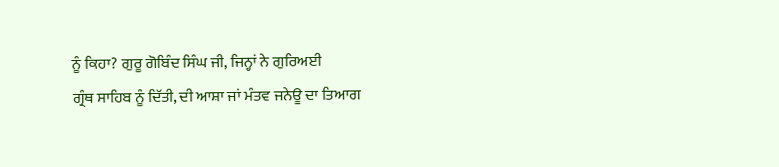ਨੂੰ ਕਿਹਾ? ਗੁਰੂ ਗੋਬਿੰਦ ਸਿੰਘ ਜੀ, ਜਿਨ੍ਹਾਂ ਨੇ ਗੁਰਿਅਈ
ਗ੍ਰੰਥ ਸਾਹਿਬ ਨੂੰ ਦਿੱਤੀ, ਦੀ ਆਸ਼ਾ ਜਾਂ ਮੰਤਵ ਜਨੇਊ ਦਾ ਤਿਆਗ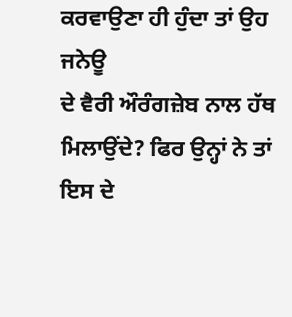ਕਰਵਾਉਣਾ ਹੀ ਹੁੰਦਾ ਤਾਂ ਉਹ ਜਨੇਊ
ਦੇ ਵੈਰੀ ਔਰੰਗਜ਼ੇਬ ਨਾਲ ਹੱਥ ਮਿਲਾਉਂਦੇ? ਫਿਰ ਉਨ੍ਹਾਂ ਨੇ ਤਾਂ ਇਸ ਦੇ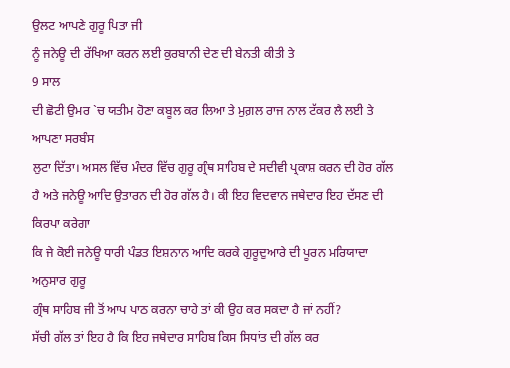ਉਲਟ ਆਪਣੇ ਗੁਰੂ ਪਿਤਾ ਜੀ
ਨੂੰ ਜਨੇਊ ਦੀ ਰੱਖਿਆ ਕਰਨ ਲਈ ਕੁਰਬਾਨੀ ਦੇਣ ਦੀ ਬੇਨਤੀ ਕੀਤੀ ਤੇ
9 ਸਾਲ
ਦੀ ਛੋਟੀ ਉਮਰ `ਚ ਯਤੀਮ ਹੋਣਾ ਕਬੂਲ ਕਰ ਲਿਆ ਤੇ ਮੁਗ਼ਲ ਰਾਜ ਨਾਲ ਟੱਕਰ ਲੈ ਲਈ ਤੇ ਆਪਣਾ ਸਰਬੰਸ
ਲੁਟਾ ਦਿੱਤਾ। ਅਸਲ ਵਿੱਚ ਮੰਦਰ ਵਿੱਚ ਗੁਰੂ ਗ੍ਰੰਥ ਸਾਹਿਬ ਦੇ ਸਦੀਵੀ ਪ੍ਰਕਾਸ਼ ਕਰਨ ਦੀ ਹੋਰ ਗੱਲ
ਹੈ ਅਤੇ ਜਨੇਊ ਆਦਿ ਉਤਾਰਨ ਦੀ ਹੋਰ ਗੱਲ ਹੈ। ਕੀ ਇਹ ਵਿਦਵਾਨ ਜਥੇਦਾਰ ਇਹ ਦੱਸਣ ਦੀ ਕਿਰਪਾ ਕਰੇਗਾ
ਕਿ ਜੇ ਕੋਈ ਜਨੇਊ ਧਾਰੀ ਪੰਡਤ ਇਸ਼ਨਾਨ ਆਦਿ ਕਰਕੇ ਗੁਰੂਦੁਆਰੇ ਦੀ ਪੂਰਨ ਮਰਿਯਾਦਾ ਅਨੁਸਾਰ ਗੁਰੂ
ਗ੍ਰੰਥ ਸਾਹਿਬ ਜੀ ਤੋਂ ਆਪ ਪਾਠ ਕਰਨਾ ਚਾਹੇ ਤਾਂ ਕੀ ਉਹ ਕਰ ਸਕਦਾ ਹੈ ਜਾਂ ਨਹੀਂ?
ਸੱਚੀ ਗੱਲ ਤਾਂ ਇਹ ਹੈ ਕਿ ਇਹ ਜਥੇਦਾਰ ਸਾਹਿਬ ਕਿਸ ਸਿਧਾਂਤ ਦੀ ਗੱਲ ਕਰ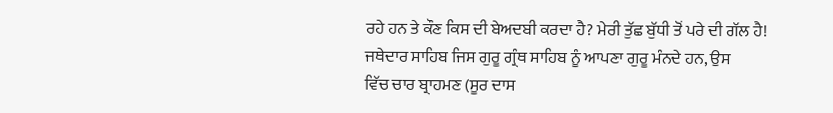ਰਹੇ ਹਨ ਤੇ ਕੌਣ ਕਿਸ ਦੀ ਬੇਅਦਬੀ ਕਰਦਾ ਹੈ? ਮੇਰੀ ਤੁੱਛ ਬੁੱਧੀ ਤੋਂ ਪਰੇ ਦੀ ਗੱਲ ਹੈ!
ਜਥੇਦਾਰ ਸਾਹਿਬ ਜਿਸ ਗੁਰੂ ਗ੍ਰੰਥ ਸਾਹਿਬ ਨੂੰ ਆਪਣਾ ਗੁਰੂ ਮੰਨਦੇ ਹਨ, ਉਸ
ਵਿੱਚ ਚਾਰ ਬ੍ਰਾਹਮਣ (ਸੂਰ ਦਾਸ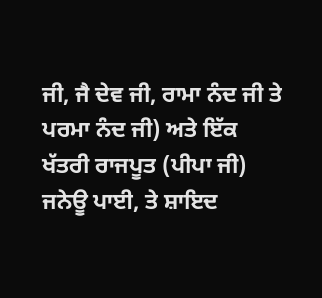ਜੀ, ਜੈ ਦੇਵ ਜੀ, ਰਾਮਾ ਨੰਦ ਜੀ ਤੇ ਪਰਮਾ ਨੰਦ ਜੀ) ਅਤੇ ਇੱਕ
ਖੱਤਰੀ ਰਾਜਪੂਤ (ਪੀਪਾ ਜੀ) ਜਨੇਊ ਪਾਈ, ਤੇ ਸ਼ਾਇਦ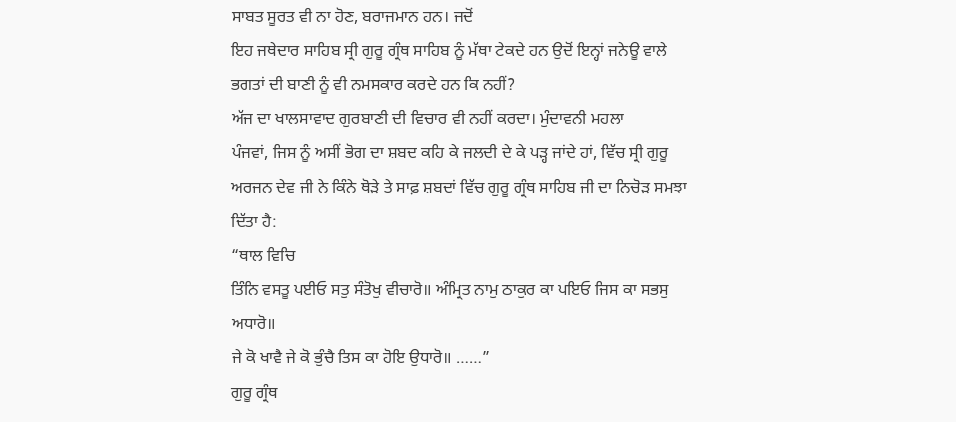ਸਾਬਤ ਸੂਰਤ ਵੀ ਨਾ ਹੋਣ, ਬਰਾਜਮਾਨ ਹਨ। ਜਦੋਂ
ਇਹ ਜਥੇਦਾਰ ਸਾਹਿਬ ਸ੍ਰੀ ਗੁਰੂ ਗ੍ਰੰਥ ਸਾਹਿਬ ਨੂੰ ਮੱਥਾ ਟੇਕਦੇ ਹਨ ਉਦੋਂ ਇਨ੍ਹਾਂ ਜਨੇਊ ਵਾਲੇ
ਭਗਤਾਂ ਦੀ ਬਾਣੀ ਨੂੰ ਵੀ ਨਮਸਕਾਰ ਕਰਦੇ ਹਨ ਕਿ ਨਹੀਂ?
ਅੱਜ ਦਾ ਖਾਲਸਾਵਾਦ ਗੁਰਬਾਣੀ ਦੀ ਵਿਚਾਰ ਵੀ ਨਹੀਂ ਕਰਦਾ। ਮੁੰਦਾਵਨੀ ਮਹਲਾ
ਪੰਜਵਾਂ, ਜਿਸ ਨੂੰ ਅਸੀਂ ਭੋਗ ਦਾ ਸ਼ਬਦ ਕਹਿ ਕੇ ਜਲਦੀ ਦੇ ਕੇ ਪੜ੍ਹ ਜਾਂਦੇ ਹਾਂ, ਵਿੱਚ ਸ੍ਰੀ ਗੁਰੂ
ਅਰਜਨ ਦੇਵ ਜੀ ਨੇ ਕਿੰਨੇ ਥੋੜੇ ਤੇ ਸਾਫ਼ ਸ਼ਬਦਾਂ ਵਿੱਚ ਗੁਰੂ ਗ੍ਰੰਥ ਸਾਹਿਬ ਜੀ ਦਾ ਨਿਚੋੜ ਸਮਝਾ
ਦਿੱਤਾ ਹੈ:
“ਥਾਲ ਵਿਚਿ
ਤਿੰਨਿ ਵਸਤੂ ਪਈਓ ਸਤੁ ਸੰਤੋਖੁ ਵੀਚਾਰੋ॥ ਅੰਮ੍ਰਿਤ ਨਾਮੁ ਠਾਕੁਰ ਕਾ ਪਇਓ ਜਿਸ ਕਾ ਸਭਸੁ ਅਧਾਰੋ॥
ਜੇ ਕੋ ਖਾਵੈ ਜੇ ਕੋ ਭੁੰਚੈ ਤਿਸ ਕਾ ਹੋਇ ਉਧਾਰੋ॥ ……”
ਗੁਰੂ ਗ੍ਰੰਥ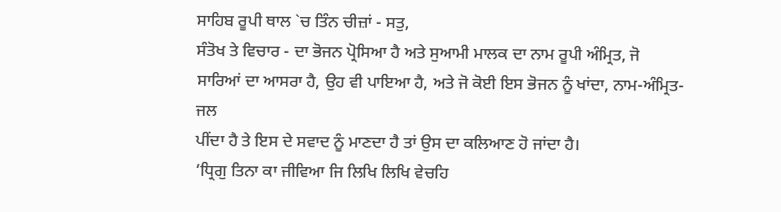ਸਾਹਿਬ ਰੂਪੀ ਥਾਲ `ਚ ਤਿੰਨ ਚੀਜ਼ਾਂ - ਸਤੁ,
ਸੰਤੋਖ ਤੇ ਵਿਚਾਰ - ਦਾ ਭੋਜਨ ਪ੍ਰੋਸਿਆ ਹੈ ਅਤੇ ਸੁਆਮੀ ਮਾਲਕ ਦਾ ਨਾਮ ਰੂਪੀ ਅੰਮ੍ਰਿਤ, ਜੋ
ਸਾਰਿਆਂ ਦਾ ਆਸਰਾ ਹੈ, ਉਹ ਵੀ ਪਾਇਆ ਹੈ, ਅਤੇ ਜੋ ਕੋਈ ਇਸ ਭੋਜਨ ਨੂੰ ਖਾਂਦਾ, ਨਾਮ-ਅੰਮ੍ਰਿਤ-ਜਲ
ਪੀਂਦਾ ਹੈ ਤੇ ਇਸ ਦੇ ਸਵਾਦ ਨੂੰ ਮਾਣਦਾ ਹੈ ਤਾਂ ਉਸ ਦਾ ਕਲਿਆਣ ਹੋ ਜਾਂਦਾ ਹੈ।
‘ਧ੍ਰਿਗੁ ਤਿਨਾ ਕਾ ਜੀਵਿਆ ਜਿ ਲਿਖਿ ਲਿਖਿ ਵੇਚਹਿ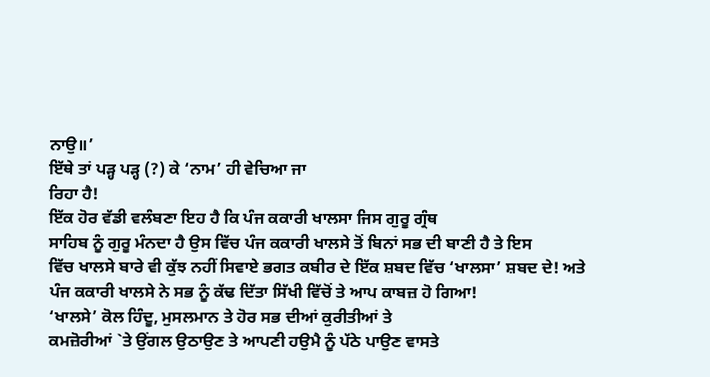ਨਾਉ॥’
ਇੱਥੇ ਤਾਂ ਪੜ੍ਹ ਪੜ੍ਹ (?) ਕੇ ‘ਨਾਮ’ ਹੀ ਵੇਚਿਆ ਜਾ
ਰਿਹਾ ਹੈ!
ਇੱਕ ਹੋਰ ਵੱਡੀ ਵਲੰਬਣਾ ਇਹ ਹੈ ਕਿ ਪੰਜ ਕਕਾਰੀ ਖਾਲਸਾ ਜਿਸ ਗੁਰੂ ਗ੍ਰੰਥ
ਸਾਹਿਬ ਨੂੰ ਗੁਰੂ ਮੰਨਦਾ ਹੈ ਉਸ ਵਿੱਚ ਪੰਜ ਕਕਾਰੀ ਖਾਲਸੇ ਤੋਂ ਬਿਨਾਂ ਸਭ ਦੀ ਬਾਣੀ ਹੈ ਤੇ ਇਸ
ਵਿੱਚ ਖਾਲਸੇ ਬਾਰੇ ਵੀ ਕੁੱਝ ਨਹੀਂ ਸਿਵਾਏ ਭਗਤ ਕਬੀਰ ਦੇ ਇੱਕ ਸ਼ਬਦ ਵਿੱਚ ‘ਖਾਲਸਾ’ ਸ਼ਬਦ ਦੇ! ਅਤੇ
ਪੰਜ ਕਕਾਰੀ ਖਾਲਸੇ ਨੇ ਸਭ ਨੂੰ ਕੱਢ ਦਿੱਤਾ ਸਿੱਖੀ ਵਿੱਚੋਂ ਤੇ ਆਪ ਕਾਬਜ਼ ਹੋ ਗਿਆ!
‘ਖਾਲਸੇ’ ਕੋਲ ਹਿੰਦੂ, ਮੁਸਲਮਾਨ ਤੇ ਹੋਰ ਸਭ ਦੀਆਂ ਕੁਰੀਤੀਆਂ ਤੇ
ਕਮਜ਼ੋਰੀਆਂ `ਤੇ ਉਂਗਲ ਉਠਾਉਣ ਤੇ ਆਪਣੀ ਹਉਮੈ ਨੂੰ ਪੱਠੇ ਪਾਉਣ ਵਾਸਤੇ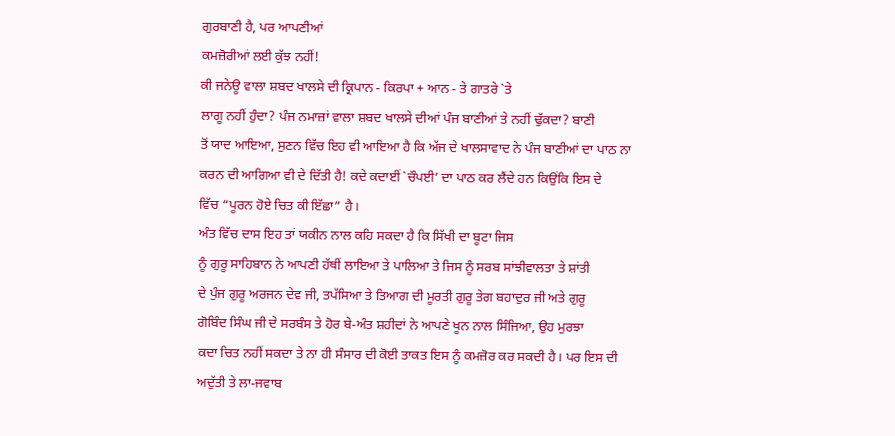ਗੁਰਬਾਣੀ ਹੈ, ਪਰ ਆਪਣੀਆਂ
ਕਮਜ਼ੋਰੀਆਂ ਲਈ ਕੁੱਝ ਨਹੀਂ!
ਕੀ ਜਨੇਊ ਵਾਲਾ ਸ਼ਬਦ ਖਾਲਸੇ ਦੀ ਕ੍ਰਿਪਾਨ - ਕਿਰਪਾ + ਆਨ - ਤੇ ਗਾਤਰੇ `ਤੇ
ਲਾਗੂ ਨਹੀਂ ਹੁੰਦਾ? ਪੰਜ ਨਮਾਜ਼ਾਂ ਵਾਲਾ ਸ਼ਬਦ ਖਾਲਸੇ ਦੀਆਂ ਪੰਜ ਬਾਣੀਆਂ ਤੇ ਨਹੀਂ ਢੁੱਕਦਾ? ਬਾਣੀ
ਤੋਂ ਯਾਦ ਆਇਆ, ਸੁਣਨ ਵਿੱਚ ਇਹ ਵੀ ਆਇਆ ਹੈ ਕਿ ਅੱਜ ਦੇ ਖਾਲਸਾਵਾਦ ਨੇ ਪੰਜ ਬਾਣੀਆਂ ਦਾ ਪਾਠ ਨਾ
ਕਰਨ ਦੀ ਆਗਿਆ ਵੀ ਦੇ ਦਿੱਤੀ ਹੈ! ਕਦੇ ਕਦਾਈਂ `ਚੌਪਈ’ ਦਾ ਪਾਠ ਕਰ ਲੈਂਦੇ ਹਨ ਕਿਉਂਕਿ ਇਸ ਦੇ
ਵਿੱਚ “ਪੂਰਨ ਹੋਏ ਚਿਤ ਕੀ ਇੱਛਾ” ਹੈ।
ਅੰਤ ਵਿੱਚ ਦਾਸ ਇਹ ਤਾਂ ਯਕੀਨ ਨਾਲ ਕਹਿ ਸਕਦਾ ਹੈ ਕਿ ਸਿੱਖੀ ਦਾ ਬੂਟਾ ਜਿਸ
ਨੂੰ ਗੁਰੂ ਸਾਹਿਬਾਨ ਨੇ ਆਪਣੀ ਹੱਥੀਂ ਲਾਇਆ ਤੇ ਪਾਲਿਆ ਤੇ ਜਿਸ ਨੂੰ ਸਰਬ ਸਾਂਝੀਵਾਲਤਾ ਤੇ ਸ਼ਾਂਤੀ
ਦੇ ਪੁੰਜ ਗੁਰੂ ਅਰਜਨ ਦੇਵ ਜੀ, ਤਪੱਸਿਆ ਤੇ ਤਿਆਗ ਦੀ ਮੂਰਤੀ ਗੁਰੂ ਤੇਗ ਬਹਾਦੁਰ ਜੀ ਅਤੇ ਗੁਰੂ
ਗੋਬਿੰਦ ਸਿੰਘ ਜੀ ਦੇ ਸਰਬੰਸ ਤੇ ਹੋਰ ਬੇ-ਅੰਤ ਸ਼ਹੀਦਾਂ ਨੇ ਆਪਣੇ ਖੂਨ ਨਾਲ ਸਿੰਜਿਆ, ਉਹ ਮੁਰਝਾ
ਕਦਾ ਚਿਤ ਨਹੀਂ ਸਕਦਾ ਤੇ ਨਾ ਹੀ ਸੰਸਾਰ ਦੀ ਕੋਈ ਤਾਕਤ ਇਸ ਨੂੰ ਕਮਜ਼ੋਰ ਕਰ ਸਕਦੀ ਹੈ। ਪਰ ਇਸ ਦੀ
ਅਦੁੱਤੀ ਤੇ ਲਾ-ਜਵਾਬ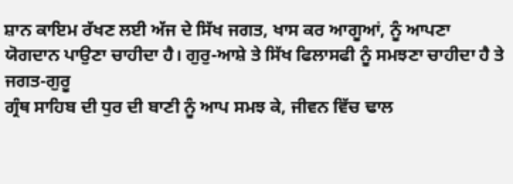ਸ਼ਾਨ ਕਾਇਮ ਰੱਖਣ ਲਈ ਅੱਜ ਦੇ ਸਿੱਖ ਜਗਤ, ਖਾਸ ਕਰ ਆਗੂਆਂ, ਨੂੰ ਆਪਣਾ
ਯੋਗਦਾਨ ਪਾਉਣਾ ਚਾਹੀਦਾ ਹੈ। ਗੁਰੁ-ਆਸ਼ੇ ਤੇ ਸਿੱਖ ਫਿਲਾਸਫੀ ਨੂੰ ਸਮਝਣਾ ਚਾਹੀਦਾ ਹੈ ਤੇ ਜਗਤ-ਗੁਰੂ
ਗ੍ਰੰਥ ਸਾਹਿਬ ਦੀ ਧੁਰ ਦੀ ਬਾਣੀ ਨੂੰ ਆਪ ਸਮਝ ਕੇ, ਜੀਵਨ ਵਿੱਚ ਢਾਲ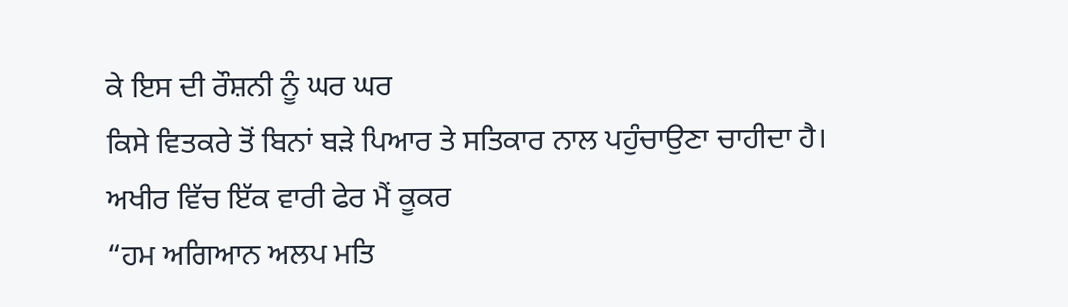ਕੇ ਇਸ ਦੀ ਰੌਸ਼ਨੀ ਨੂੰ ਘਰ ਘਰ
ਕਿਸੇ ਵਿਤਕਰੇ ਤੋਂ ਬਿਨਾਂ ਬੜੇ ਪਿਆਰ ਤੇ ਸਤਿਕਾਰ ਨਾਲ ਪਹੁੰਚਾਉਣਾ ਚਾਹੀਦਾ ਹੈ।
ਅਖੀਰ ਵਿੱਚ ਇੱਕ ਵਾਰੀ ਫੇਰ ਮੈਂ ਕੂਕਰ
“ਹਮ ਅਗਿਆਨ ਅਲਪ ਮਤਿ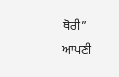ਥੋਰੀ”
ਆਪਣੀ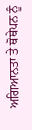ਅਗਿਆਨਤਾ ਤੇ ਥੋਥੇਪਨ ਨੂੰ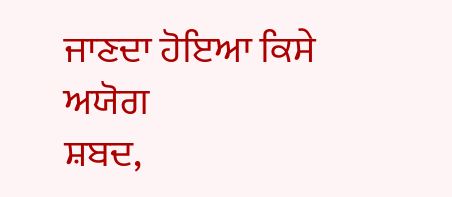ਜਾਣਦਾ ਹੋਇਆ ਕਿਸੇ ਅਯੋਗ
ਸ਼ਬਦ,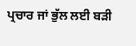ਪ੍ਰਚਾਰ ਜਾਂ ਭੁੱਲ ਲਈ ਬੜੀ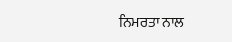ਨਿਮਰਤਾ ਨਾਲ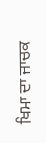ਖਿਮਾ ਦਾ ਜਾਚਕ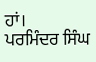ਹਾਂ।
ਪਰਮਿੰਦਰ ਸਿੰਘ